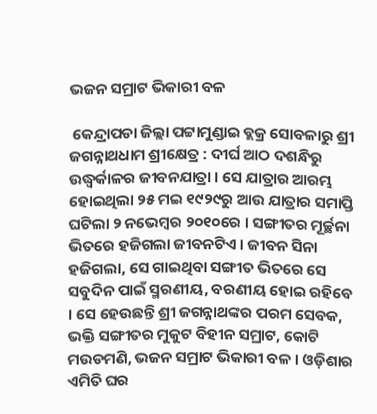ଭଜନ ସମ୍ରାଟ ଭିକାରୀ ବଳ

 କେନ୍ଦ୍ରାପଡା ଜିଲ୍ଲା ପଟ୍ଟାମୁଣ୍ଡାଇ ବ୍ଲକ୍ର ସୋବଳାରୁ ଶ୍ରୀ ଜଗନ୍ନାଥଧାମ ଶ୍ରୀକ୍ଷେତ୍ର : ଦୀର୍ଘ ଆଠ ଦଶନ୍ଧିରୁ ଉଦ୍ଧ୍ୱର୍କାଳର ଜୀବନଯାତ୍ରା । ସେ ଯାତ୍ରାର ଆରମ୍ଭ ହୋଇଥିଲା ୨୫ ମଇ ୧୯୨୯ରୁ ଆଉ ଯାତ୍ରାର ସମାପ୍ତି ଘଟିଲା ୨ ନଭେମ୍ବର ୨୦୧୦ରେ । ସଙ୍ଗୀତର ମୂର୍ଚ୍ଛନା ଭିତରେ ହଜିଗଲା ଜୀବନଟିଏ । ଜୀବନ ସିନା ହଜିଗଲା, ସେ ଗାଇଥିବା ସଙ୍ଗୀତ ଭିତରେ ସେ ସବୁଦିନ ପାଇଁ ସ୍ମରଣୀୟ, ବରଣୀୟ ହୋଇ ରହିବେ । ସେ ହେଉଛନ୍ତି ଶ୍ରୀ ଜଗନ୍ନାଥଙ୍କର ପରମ ସେବକ, ଭକ୍ତି ସଙ୍ଗୀତର ମୁକୁଟ ବିହୀନ ସମ୍ରାଟ, କୋଟି ମଉଡମଣି, ଭଜନ ସମ୍ରାଟ ଭିକାରୀ ବଳ । ଓଡ଼ିଶାର ଏମିତି ଘର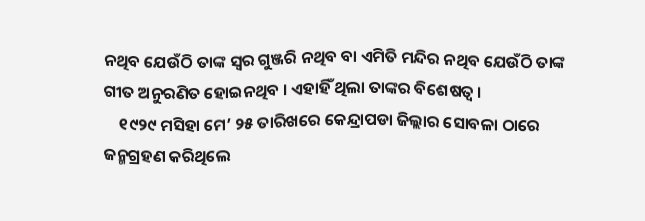ନଥିବ ଯେଉଁଠି ତାଙ୍କ ସ୍ୱର ଗୁଞ୍ଜରି ନଥିବ ବା ଏମିତି ମନ୍ଦିର ନଥିବ ଯେଉଁଠି ତାଙ୍କ ଗୀତ ଅନୁରଣିତ ହୋଇନଥିବ । ଏହାହିଁ ଥିଲା ତାଙ୍କର ବିଶେଷତ୍ୱ ।
    ୧୯୨୯ ମସିହା ମେ’ ୨୫ ତାରିଖରେ କେନ୍ଦ୍ରାପଡା ଜିଲ୍ଲାର ସୋବଳା ଠାରେ ଜନ୍ମଗ୍ରହଣ କରିଥିଲେ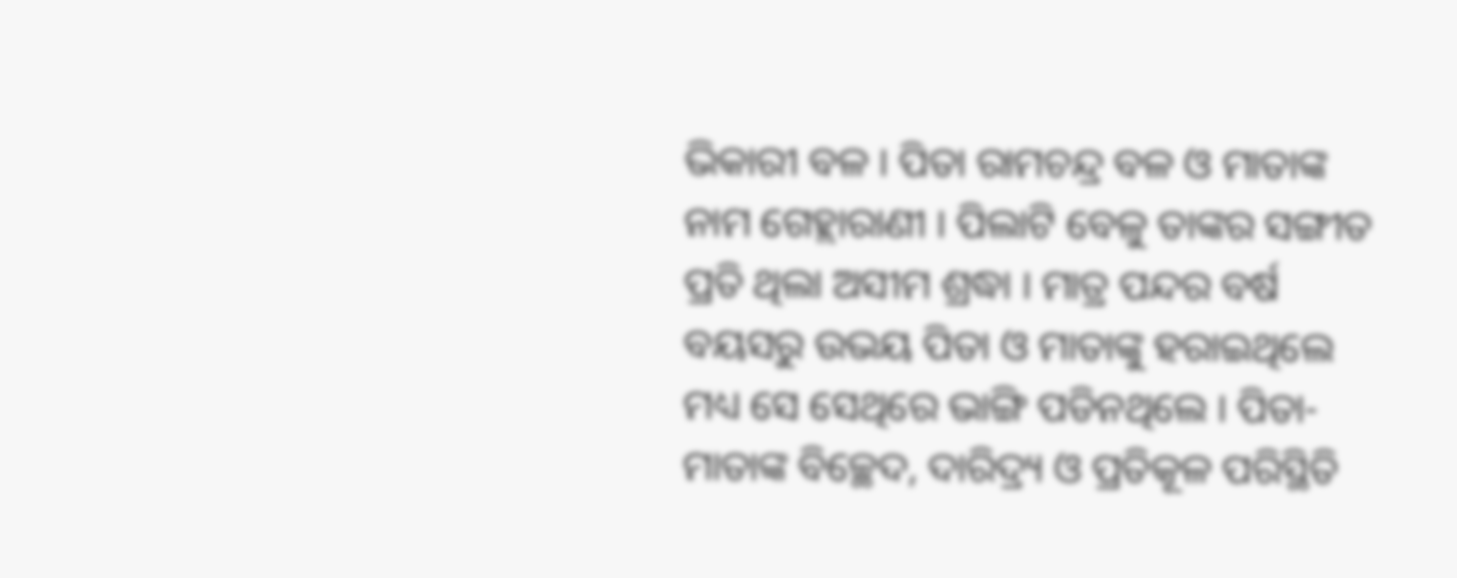ଭିକାରୀ ବଳ । ପିତା ରାମଚନ୍ଦ୍ର ବଳ ଓ ମାତାଙ୍କ ନାମ ଗେହ୍ଲାରାଣୀ । ପିଲାଟି ବେଳୁ ତାଙ୍କର ସଙ୍ଗୀତ ପ୍ରତି ଥିଲା ଅସୀମ ଶ୍ରଦ୍ଧା । ମାତ୍ର ପନ୍ଦର ବର୍ଷ ବୟସରୁ ଉଭୟ ପିତା ଓ ମାତାଙ୍କୁ ହରାଇଥିଲେ ମଧ୍ୟ ସେ ସେଥିରେ ଭାଙ୍ଗି ପଡିନଥିଲେ । ପିତା-ମାତାଙ୍କ ବିଚ୍ଛେଦ, ଦାରିଦ୍ର୍ୟ ଓ ପ୍ରତିକୂଳ ପରିସ୍ଥିତି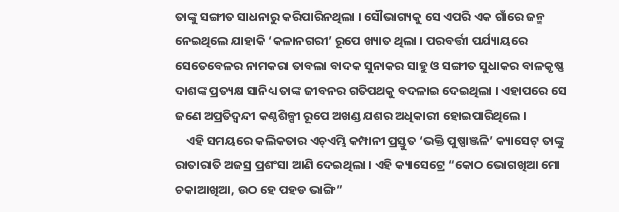ତାଙ୍କୁ ସଙ୍ଗୀତ ସାଧନାରୁ କରିପାରିନଥିଲା । ସୌଭାଗ୍ୟକୁ ସେ ଏପରି ଏକ ଗାଁରେ ଜନ୍ମ ନେଇଥିଲେ ଯାହାକି ‘କଳାନଗରୀ’ ରୂପେ ଖ୍ୟାତ ଥିଲା । ପରବର୍ତ୍ତୀ ପର୍ଯ୍ୟାୟରେ ସେତେବେଳର ନାମକରା ତାବଲା ବାଦକ ସୁନାକର ସାହୁ ଓ ସଙ୍ଗୀତ ସୁଧାକର ବାଳକୃଷ୍ଣ ଦାଶଙ୍କ ପ୍ରତ୍ୟକ୍ଷ ସାନିଧ୍ୟ ତାଙ୍କ ଜୀବନର ଗତିପଥକୁ ବଦଳାଇ ଦେଇଥିଲା । ଏହାପରେ ସେ ଜଣେ ଅପ୍ରତିଦ୍ୱନ୍ଦୀ କଣ୍ଠଶିଳ୍ପୀ ରୂପେ ଅଖଣ୍ଡ ଯଶର ଅଧିକାରୀ ହୋଇପାରିଥିଲେ ।
    ଏହି ସମୟରେ କଲିକତାର ଏଚ୍ଏମ୍ଭି କମ୍ପାନୀ ପ୍ରସ୍ତୁତ ‘ଭକ୍ତି ପୁଷ୍ପାଞ୍ଜଳି’ କ୍ୟାସେଟ୍ ତାଙ୍କୁ ରାତାରାତି ଅଜସ୍ର ପ୍ରଶଂସା ଆଣି ଦେଇଥିଲା । ଏହି କ୍ୟାସେଟ୍ରେ “କୋଠ ଭୋଗଖିଆ ମୋ ଚକାଆଖିଆ, ଉଠ ହେ ପହଡ ଭାଙ୍ଗି”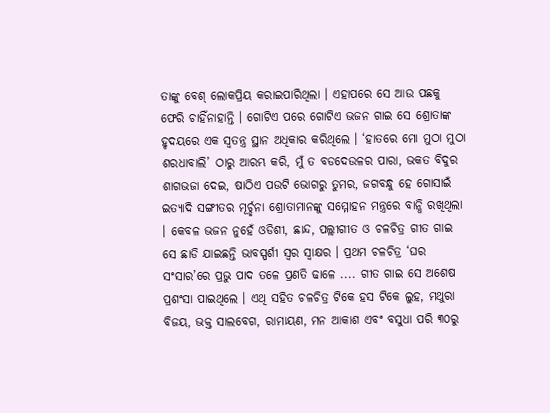ତାଙ୍କୁ ବେଶ୍ ଲୋକପ୍ରିୟ କରାଇପାରିଥିଲା । ଏହାପରେ ସେ ଆଉ ପଛକୁ ଫେରି ଚାହିଁନାହାନ୍ତି । ଗୋଟିଏ ପରେ ଗୋଟିଏ ଭଜନ ଗାଇ ସେ ଶ୍ରୋତାଙ୍କ ହୃଦୟରେ ଏକ ସ୍ୱତନ୍ତ୍ର ସ୍ଥାନ ଅଧିକାର କରିଥିଲେ । ‘ହାତରେ ମୋ ମୁଠା ମୁଠା ଶରଧାବାଲି’ ଠାରୁ ଆରମ୍ଭ କରି, ମୁଁ ତ ବଡଦେଉଳର ପାରା, ଭକତ ବିଦୁର ଶାଗଭଜା ଦେଇ, ଷାଠିଏ ପଉଟି ଭୋଗରୁ ତୁମର, ଜଗବନ୍ଧୁ ହେ ଗୋସାଇଁ ଇତ୍ୟାଦି ସଙ୍ଗୀତର ମୂର୍ଚ୍ଛନା ଶ୍ରୋତାମାନଙ୍କୁ ସମ୍ମୋହନ ମନ୍ତ୍ରରେ ବାନ୍ଧି ରଖିଥିଲା । କେବଳ ଭଜନ ନୁହେଁ ଓଡିଶୀ, ଛାନ୍ଦ, ପଲ୍ଲୀଗୀତ ଓ ଚଳଚିତ୍ର ଗୀତ ଗାଇ ସେ ଛାଡି ଯାଇଛନ୍ତି ଭାବସ୍ପର୍ଶୀ ସ୍ୱର ସ୍ୱାକ୍ଷର । ପ୍ରଥମ ଚଳଚିତ୍ର ‘ଘର ସଂସାର’ରେ ପ୍ରଭୁ ପାଦ ତଳେ ପ୍ରଣତି ଢାଳେ .... ଗୀତ ଗାଇ ସେ ଅଶେଷ ପ୍ରଶଂସା ପାଇଥିଲେ । ଏଥି ସହିତ ଚଳଚିତ୍ର ଟିକେ ହସ ଟିକେ ଲୁହ, ମଥୁରା ବିଜୟ, ଭକ୍ତ ସାଲବେଗ, ରାମାୟଣ, ମନ ଆକାଶ ଏବଂ ବସୁଧା ପରି ୩୦ରୁ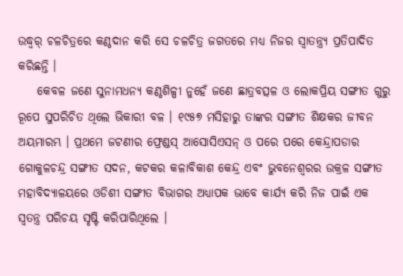ଉଦ୍ଧ୍ୱର୍ ଚଳଚିତ୍ରରେ କଣ୍ଠଦାନ କରି ସେ ଚଳଚିତ୍ର ଜଗତରେ ମଧ୍ୟ ନିଜର ସ୍ୱାତନ୍ତ୍ର୍ୟ ପ୍ରତିପାଦିତ କରିଛନ୍ତି ।
    କେବଳ ଜଣେ ସୁନାମଧନ୍ୟ କଣ୍ଠଶିଳ୍ପୀ ନୁହେଁ ଜଣେ ଛାତ୍ରବତ୍ସଳ ଓ ଲୋକପ୍ରିୟ ସଙ୍ଗୀତ ଗୁରୁ ରୂପେ ସୁପରିଚିତ ଥିଲେ ଭିକାରୀ ବଳ । ୧୯୫୭ ମସିହାରୁ ତାଙ୍କର ସଙ୍ଗୀତ ଶିକ୍ଷକର ଜୀବନ ଅୟମାରମ୍ଭ । ପ୍ରଥମେ ଜଟଣୀର ଫ୍ରେଣ୍ଡସ୍ ଆସୋସିଏସନ୍ ଓ ପରେ ପରେ କେନ୍ଦ୍ରାପଡାର ଗୋକୁଳଚନ୍ଦ୍ର ସଙ୍ଗୀତ ସଦନ, କଟକର କଳାବିକାଶ କେନ୍ଦ୍ର ଏବଂ ଭୁବନେଶ୍ୱରର ଉକ୍ରଳ ସଙ୍ଗୀତ ମହାବିଦ୍ୟାଳୟରେ ଓଡିଶୀ ସଙ୍ଗୀତ ବିଭାଗର ଅଧ୍ୟାପକ ଭାବେ କାର୍ଯ୍ୟ କରି ନିଜ ପାଇଁ ଏକ ସ୍ୱତନ୍ତ୍ର ପରିଚୟ ସୃଷ୍ଟି କରିପାରିଥିଲେ ।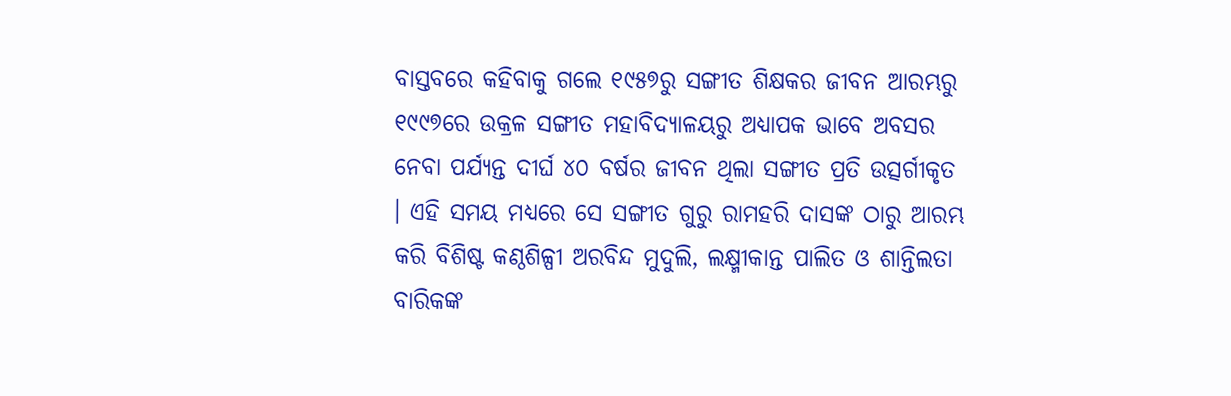ବାସ୍ତବରେ କହିବାକୁ ଗଲେ ୧୯୫୭ରୁ ସଙ୍ଗୀତ ଶିକ୍ଷକର ଜୀବନ ଆରମ୍ଭରୁ ୧୯୯୭ରେ ଉକ୍ରଳ ସଙ୍ଗୀତ ମହାବିଦ୍ୟାଳୟରୁ ଅଧ୍ୟାପକ ଭାବେ ଅବସର ନେବା ପର୍ଯ୍ୟନ୍ତ ଦୀର୍ଘ ୪୦ ବର୍ଷର ଜୀବନ ଥିଲା ସଙ୍ଗୀତ ପ୍ରତି ଉତ୍ସର୍ଗୀକୃତ । ଏହି ସମୟ ମଧ୍ୟରେ ସେ ସଙ୍ଗୀତ ଗୁରୁ ରାମହରି ଦାସଙ୍କ ଠାରୁ ଆରମ୍ଭ କରି ବିଶିଷ୍ଟ କଣ୍ଠଶିଳ୍ପୀ ଅରବିନ୍ଦ ମୁଦୁଲି, ଲକ୍ଷ୍ମୀକାନ୍ତ ପାଲିତ ଓ ଶାନ୍ତିଲତା ବାରିକଙ୍କ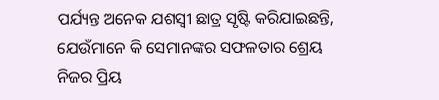ପର୍ଯ୍ୟନ୍ତ ଅନେକ ଯଶସ୍ୱୀ ଛାତ୍ର ସୃଷ୍ଟି କରିଯାଇଛନ୍ତି, ଯେଉଁମାନେ କି ସେମାନଙ୍କର ସଫଳତାର ଶ୍ରେୟ ନିଜର ପ୍ରିୟ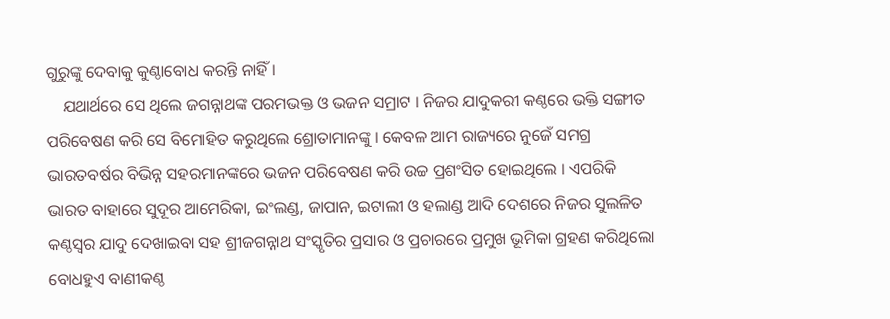ଗୁରୁଙ୍କୁ ଦେବାକୁ କୁଣ୍ଠାବୋଧ କରନ୍ତି ନାହିଁ ।
    ଯଥାର୍ଥରେ ସେ ଥିଲେ ଜଗନ୍ନାଥଙ୍କ ପରମଭକ୍ତ ଓ ଭଜନ ସମ୍ରାଟ । ନିଜର ଯାଦୁକରୀ କଣ୍ଠରେ ଭକ୍ତି ସଙ୍ଗୀତ ପରିବେଷଣ କରି ସେ ବିମୋହିତ କରୁଥିଲେ ଶ୍ରୋତାମାନଙ୍କୁ । କେବଳ ଆମ ରାଜ୍ୟରେ ନୁଜେଁ ସମଗ୍ର ଭାରତବର୍ଷର ବିଭିନ୍ନ ସହରମାନଙ୍କରେ ଭଜନ ପରିବେଷଣ କରି ଉଚ୍ଚ ପ୍ରଶଂସିତ ହୋଇଥିଲେ । ଏପରିକି ଭାରତ ବାହାରେ ସୁଦୂର ଆମେରିକା, ଇଂଲଣ୍ଡ, ଜାପାନ, ଇଟାଲୀ ଓ ହଲାଣ୍ଡ ଆଦି ଦେଶରେ ନିଜର ସୁଲଳିତ କଣ୍ଠସ୍ୱର ଯାଦୁ ଦେଖାଇବା ସହ ଶ୍ରୀଜଗନ୍ନାଥ ସଂସ୍କୃତିର ପ୍ରସାର ଓ ପ୍ରଚାରରେ ପ୍ରମୁଖ ଭୂମିକା ଗ୍ରହଣ କରିଥିଲୋ ବୋଧହୁଏ ବାଣୀକଣ୍ଠ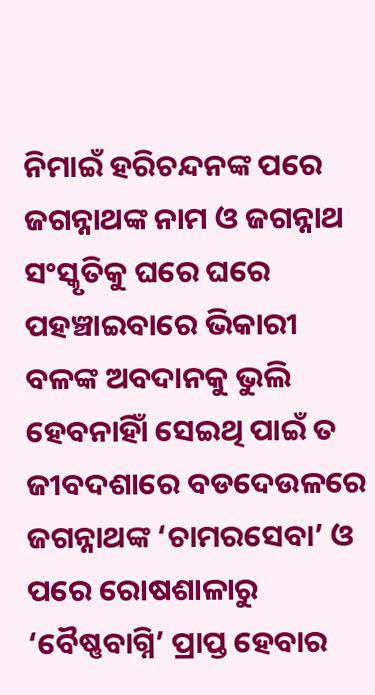ନିମାଇଁ ହରିଚନ୍ଦନଙ୍କ ପରେ ଜଗନ୍ନାଥଙ୍କ ନାମ ଓ ଜଗନ୍ନାଥ ସଂସ୍କୃତିକୁ ଘରେ ଘରେ ପହଞ୍ଚାଇବାରେ ଭିକାରୀ ବଳଙ୍କ ଅବଦାନକୁ ଭୁଲି ହେବନାହିାଁ ସେଇଥି ପାଇଁ ତ ଜୀବଦଶାରେ ବଡଦେଉଳରେ ଜଗନ୍ନାଥଙ୍କ ‘ଚାମରସେବା’ ଓ ପରେ ରୋଷଶାଳାରୁ ‘ବୈଷ୍ଣବାଗ୍ନି’ ପ୍ରାପ୍ତ ହେବାର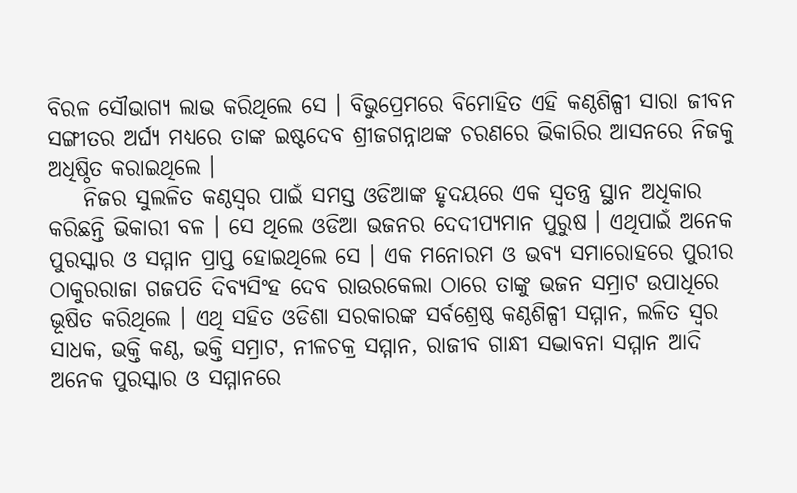ବିରଳ ସୌଭାଗ୍ୟ ଲାଭ କରିଥିଲେ ସେ । ବିଭୁପ୍ରେମରେ ବିମୋହିତ ଏହି କଣ୍ଠଶିଳ୍ପୀ ସାରା ଜୀବନ ସଙ୍ଗୀତର ଅର୍ଘ୍ୟ ମଧ୍ୟରେ ତାଙ୍କ ଇଷ୍ଟଦେବ ଶ୍ରୀଜଗନ୍ନାଥଙ୍କ ଚରଣରେ ଭିକାରିର ଆସନରେ ନିଜକୁ ଅଧିଷ୍ଠିତ କରାଇଥିଲେ ।
    ନିଜର ସୁଲଳିତ କଣ୍ଠସ୍ୱର ପାଇଁ ସମସ୍ତ ଓଡିଆଙ୍କ ହୃଦୟରେ ଏକ ସ୍ୱତନ୍ତ୍ର ସ୍ଥାନ ଅଧିକାର କରିଛନ୍ତି ଭିକାରୀ ବଳ । ସେ ଥିଲେ ଓଡିଆ ଭଜନର ଦେଦୀପ୍ୟମାନ ପୁରୁଷ । ଏଥିପାଇଁ ଅନେକ ପୁରସ୍କାର ଓ ସମ୍ମାନ ପ୍ରାପ୍ତ ହୋଇଥିଲେ ସେ । ଏକ ମନୋରମ ଓ ଭବ୍ୟ ସମାରୋହରେ ପୁରୀର ଠାକୁରରାଜା ଗଜପତି ଦିବ୍ୟସିଂହ ଦେବ ରାଉରକେଲା ଠାରେ ତାଙ୍କୁ ଭଜନ ସମ୍ରାଟ ଉପାଧିରେ ଭୂଷିତ କରିଥିଲେ । ଏଥି ସହିତ ଓଡିଶା ସରକାରଙ୍କ ସର୍ବଶ୍ରେଷ୍ଠ କଣ୍ଠଶିଳ୍ପୀ ସମ୍ମାନ, ଲଳିତ ସ୍ୱର ସାଧକ, ଭକ୍ତି କଣ୍ଠ, ଭକ୍ତି ସମ୍ରାଟ, ନୀଳଚକ୍ର ସମ୍ମାନ, ରାଜୀବ ଗାନ୍ଧୀ ସଦ୍ଭାବନା ସମ୍ମାନ ଆଦି ଅନେକ ପୁରସ୍କାର ଓ ସମ୍ମାନରେ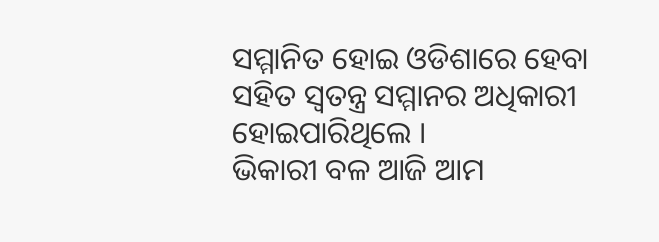ସମ୍ମାନିତ ହୋଇ ଓଡିଶାରେ ହେବା ସହିତ ସ୍ୱତନ୍ତ୍ର ସମ୍ମାନର ଅଧିକାରୀ ହୋଇପାରିଥିଲେ ।
ଭିକାରୀ ବଳ ଆଜି ଆମ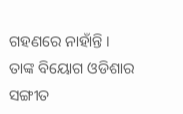ଗହଣରେ ନାହାଁନ୍ତି । ତାଙ୍କ ବିୟୋଗ ଓଡିଶାର ସଙ୍ଗୀତ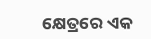କ୍ଷେତ୍ରରେ ଏକ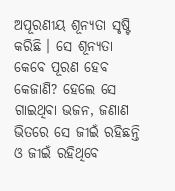ଅପୂରଣୀୟ ଶୂନ୍ୟତା ସୃଷ୍ଟି କରିଛି । ସେ ଶୂନ୍ୟତା କେବେ ପୂରଣ ହେବ କେଜାଣି? ହେଲେ ସେ ଗାଇଥିବା ଭଜନ, ଜଣାଣ ଭିତରେ ସେ ଜୀଇଁ ରହିଛନ୍ତି ଓ ଜୀଇଁ ରହିଥିବେ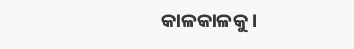କାଳକାଳକୁ ।